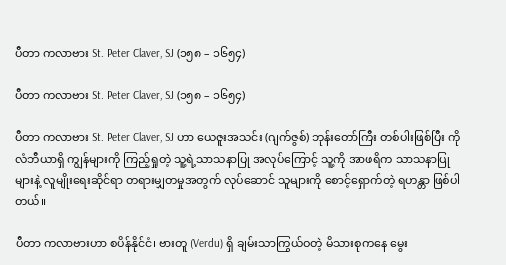ပီတာ ကလာဗား St. Peter Claver, SJ (၁၅၈ – ၁၆၅၄)

ပီတာ ကလာဗား St. Peter Claver, SJ (၁၅၈ – ၁၆၅၄)

ပီတာ ကလာဗား St. Peter Claver, SJ ဟာ ‌ယေဇူးအသင်း (ဂျက်ဇွစ်) ဘုန်းတော်ကြီး တစ်ပါးဖြစ်ပြီး ကိုလံဘီယာရှိ ကျွန်များကို ကြည့်ရှုတဲ့ သူ့ရဲ့သာသနာပြု အလုပ်ကြောင့် သူ့ကို အာဖရိက သာသနာပြုများနဲ့ လူမျိုးရေးဆိုင်ရာ တရားမျှတမှုအတွက် လုပ်ဆောင် သူများကို စောင့်ရှောက်တဲ့ ရဟန္တာ ဖြစ်ပါတယ်။

ပီတာ ကလာဗားဟာ စပိန်နိုင်ငံ၊ ဗားတူ (Verdu) ရှိ ချမ်းသာကြွယ်ဝတဲ့ မိသားစုကနေ မွေး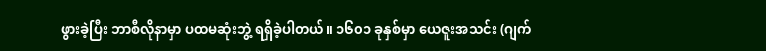ဖွားခဲ့ပြီး ဘာစီလိုနာမှာ ပထမဆုံးဘွဲ့ ရရှိခဲ့ပါတယ်။ ၁၆၀၁ ခုနှစ်မှာ ‌ယေဇူးအသင်း (ဂျက်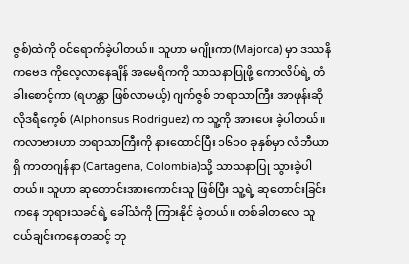ဇွစ်)ထဲကို ၀င်ရောက်ခဲ့ပါတယ်။ သူဟာ မဂျိုးကာ(Majorca) မှာ ဒဿနိကဗေဒ ကိုလေ့လာနေချိန် အမေရိကကို သာသနာပြုဖို့ ကောလိပ်ရဲ့ တံခါးစောင့်ကာ (ရဟန္တာ ဖြစ်လာမယ့်) ဂျက်ဇွစ် ဘရာသာကြီး အာဖုန်းဆို လိုဒရီကေ့စ် (Alphonsus Rodriguez) က သူ့ကို အားပေး ခဲ့ပါတယ်။ ကလာဗားဟာ ဘရာသာကြီးကို နားထောင်ပြီး ၁၆၁၀ ခုနှစ်မှာ လံဘီယာရှိ ကာတဂျန်နာ (Cartagena, Colombia)သို့ သာသနာပြု သွားခဲ့ပါတယ်။ သူဟာ ဆုတောင်းအားကောင်းသူ ဖြစ်ပြီး သူ့ရဲ့ ဆုတောင်းခြင်းကနေ ဘုရားသခင်ရဲ့ ခေါ်သံကို ကြားနိုင် ခဲ့တယ်။ တစ်ခါတလေ သူငယ်ချင်းကနေတဆင့် ဘု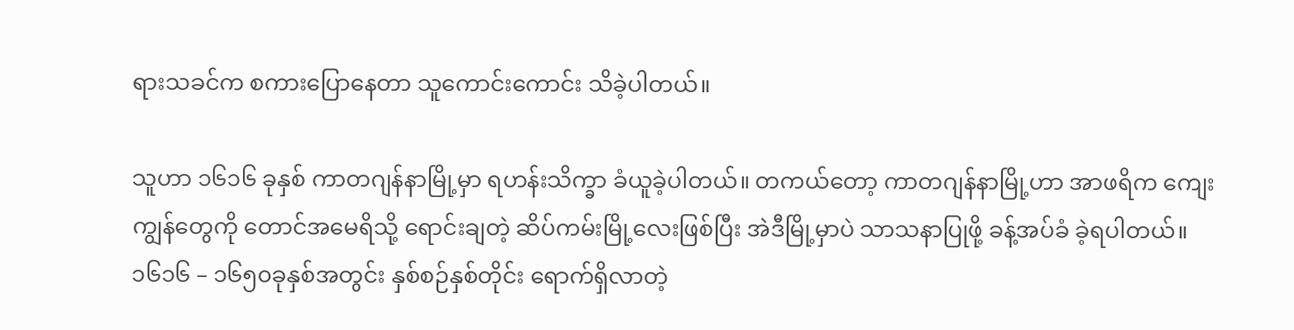ရားသခင်က စကားပြောနေတာ သူကောင်းကောင်း သိခဲ့ပါတယ်။

သူဟာ ၁၆၁၆ ခုနှစ် ကာတဂျန်နာမြို့မှာ ရဟန်းသိက္ခာ ခံယူခဲ့ပါတယ်။ တကယ်တော့ ကာတဂျန်နာမြို့ဟာ အာဖရိက ကျေးကျွန်တွေကို တောင်အမေရိသို့ ရောင်းချတဲ့ ဆိပ်ကမ်းမြို့လေးဖြစ်ပြီး အဲဒီမြို့မှာပဲ သာသနာပြုဖို့ ခန့်အပ်ခံ ခဲ့ရပါတယ်။ ၁၆၁၆ – ၁၆၅၀ခုနှစ်အတွင်း နှစ်စဉ်နှစ်တိုင်း ရောက်ရှိလာတဲ့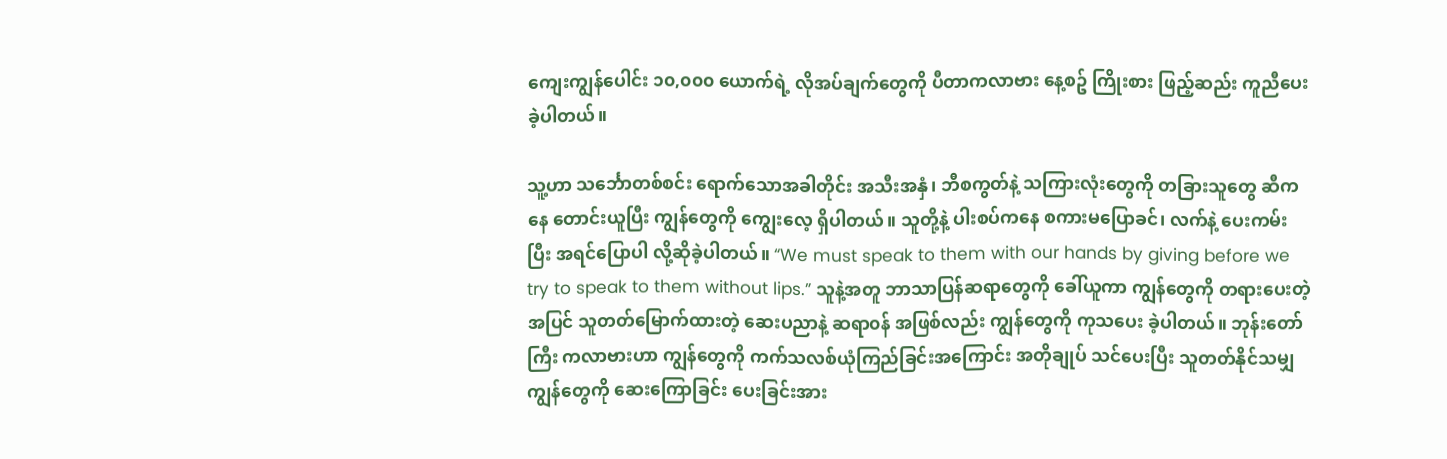ကျေးကျွန်ပေါင်း ၁၀,၀၀၀ ‌ယောက်ရဲ့ လိုအပ်ချက်တွေကို ပီတာကလာဗား နေ့စဥ် ကြိုးစား ဖြည့်ဆည်း ကူညီပေးခဲ့ပါတယ်။

သူ့ဟာ သင်္ဘောတစ်စင်း ရောက်သောအခါတိုင်း အသီးအနှံ၊ ဘီစကွတ်နဲ့ သကြားလုံးတွေကို တခြားသူတွေ ဆီကနေ တောင်းယူပြီး ကျွန်တွေကို ကျွေးလေ့ ရှိပါတယ်။ သူတို့နဲ့ ပါးစပ်ကနေ စကားမပြောခင်၊ လက်နဲ့ ပေးကမ်းပြီး အရင်ပြောပါ လို့ဆိုခဲ့ပါတယ်။ “We must speak to them with our hands by giving before we try to speak to them without lips.” သူနဲ့အတူ ဘာသာပြန်ဆရာတွေကို ခေါ်ယူကာ ကျွန်တွေကို တရားပေးတဲ့အပြင် သူတတ်မြောက်ထားတဲ့ ဆေးပညာနဲ့ ဆရာ၀န် အဖြစ်လည်း ကျွန်တွေကို ကုသပေး ခဲ့ပါတယ်။ ဘုန်းတော်ကြီး ကလာ‌ဗားဟာ ကျွန်တွေကို ကက်သလစ်ယုံကြည်ခြင်းအကြောင်း အတိုချုပ် သင်ပေးပြီး သူတတ်နိုင်သမျှ ကျွန်တွေကို ဆေးကြောခြင်း ပေးခြင်းအား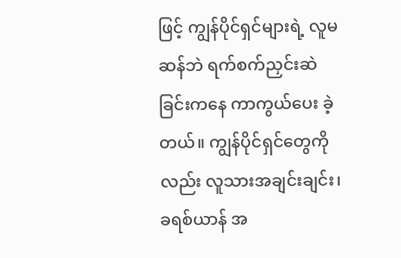ဖြင့် ကျွန်ပိုင်ရှင်များရဲ့ လူမဆန်ဘဲ ရက်စက်ညှင်းဆဲခြင်းကနေ ကာကွယ်ပေး ခဲ့တယ်။ ကျွန်ပိုင်ရှင်တွေကိုလည်း လူသားအချင်းချင်း၊ ခရစ်ယာန် အ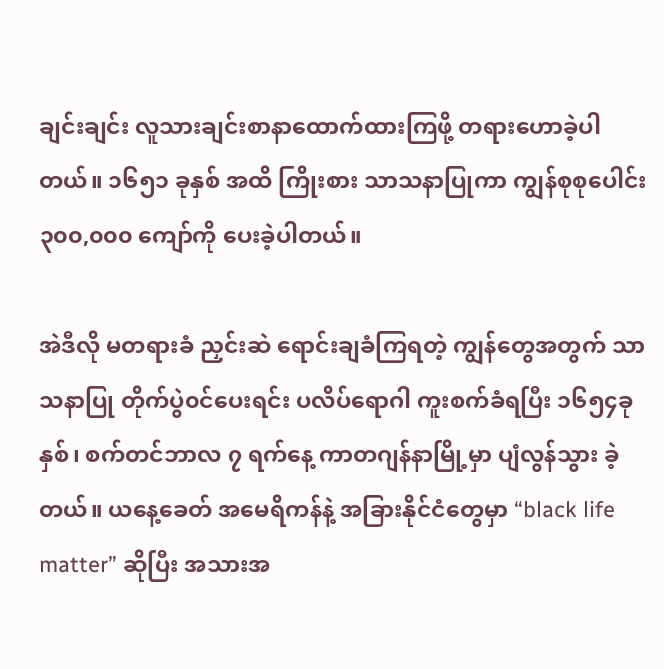ချင်းချင်း လူသားချင်းစာနာထောက်ထားကြဖို့ တရားဟောခဲ့ပါတယ်။ ၁၆၅၁ ခုနှစ် အထိ ကြိုးစား သာသနာပြုကာ ကျွန်စုစုပေါင်း ၃၀၀,၀၀၀ ကျော်ကို ပေးခဲ့ပါတယ်။

အဲဒီလို မတရားခံ ညှင်းဆဲ ရောင်းချခံကြရတဲ့ ကျွန်တွေအတွက် သာသနာပြု တိုက်ပွဲ၀င်ပေးရင်း ပလိပ်ရောဂါ ကူးစက်ခံရပြီး ၁၆၅၄ခုနှစ်၊ စက်တင်ဘာလ ၇ ရက်နေ့ ကာတဂျန်နာမြို့မှာ ပျံလွန်သွား ခဲ့တယ်။ ယနေ့ခေတ် အမေရိကန်နဲ့ အခြားနိုင်ငံတွေမှာ “black life matter” ဆိုပြီး အသားအ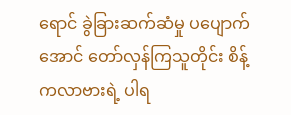ရောင် ခွဲခြားဆက်ဆံမှု ပပျောက်အောင် တော်လှန်ကြသူတိုင်း စိန့်ကလာဗားရဲ့ ပါရ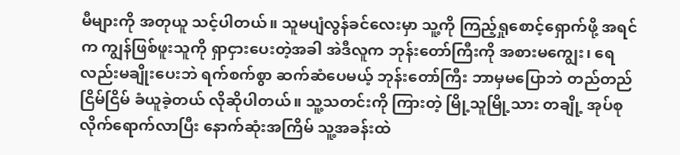မီများကို အတုယူ သင့်ပါတယ်။ သူမပျံလွန်ခင်လေးမှာ သူ့ကို ကြည့်ရှုစောင့်ရှောက်ဖို့ အရင်က ကျွန်ဖြစ်ဖူးသူကို ရှာငှားပေးတဲ့အခါ အဲဒီလူက ဘုန်းတော်ကြီးကို အစားမကျွေး၊ ‌ရေလည်းမချိုးပေးဘဲ ရက်စက်စွာ ဆက်ဆံပေမယ့် ဘုန်းတော်ကြီး ဘာမှမပြောဘဲ တည်တည်ငြိမ်ငြိမ် ခံယူခဲ့တယ် လိုဆိုပါတယ်။ သူ့သတင်းကို ကြားတဲ့ မြို့သူမြို့သား တချို့ အုပ်စုလိုက်ရောက်လာပြီး နောက်ဆုံးအကြိမ် သူ့အခန်းထဲ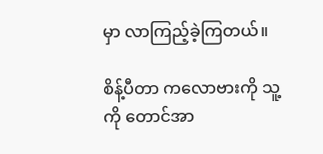မှာ လာကြည့်ခဲ့ကြတယ်။

စိန့်ပီတာ ကလောဗားကို သူ့ကို တောင်အာ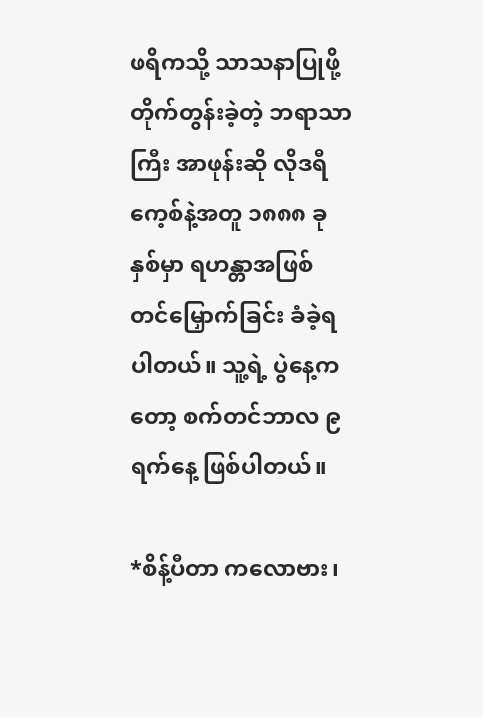ဖရိကသို့ သာသနာပြုဖို့ တိုက်တွန်းခဲ့တဲ့ ဘရာသာကြီး အာဖုန်းဆို လိုဒရီကေ့စ်နဲ့အတူ ၁၈၈၈ ခုနှစ်မှာ ရဟန္တာအဖြစ် တင်မြှောက်ခြင်း ခံခဲ့ရပါတယ်။ သူ့ရဲ့ ပွဲနေ့ကတော့ စက်တင်ဘာလ ၉ ရက်နေ့ ဖြစ်ပါတယ်။

*စိန့်ပီတာ ကလောဗား၊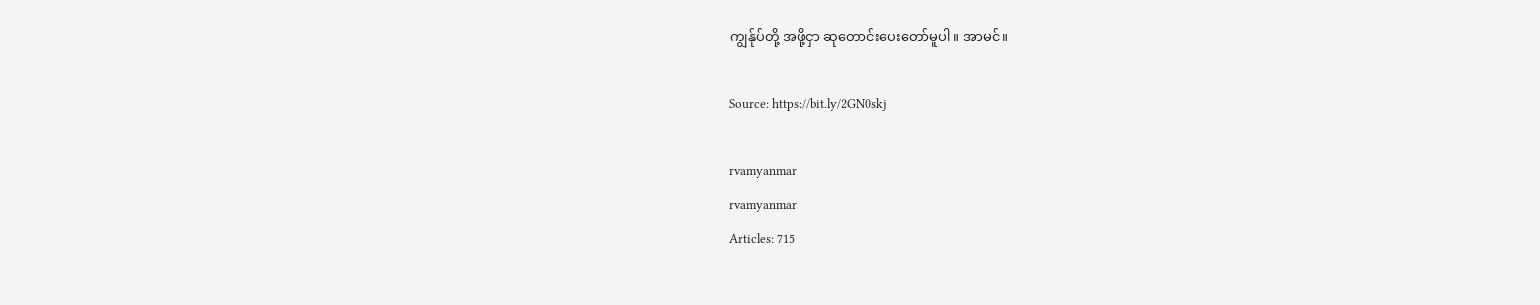ကျွန်ုပ်တို့ အဖို့ငှာ ဆုတောင်းပေးတော်မူပါ။ အာမင်။

Source: https://bit.ly/2GN0skj

rvamyanmar
rvamyanmar
Articles: 715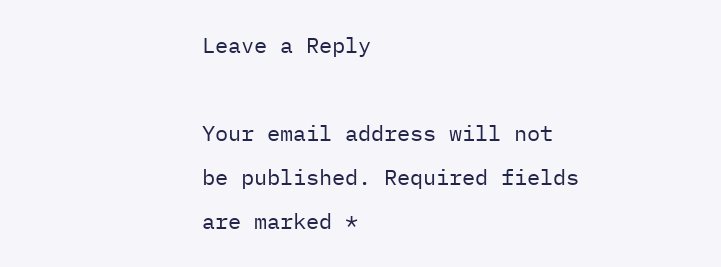Leave a Reply

Your email address will not be published. Required fields are marked *